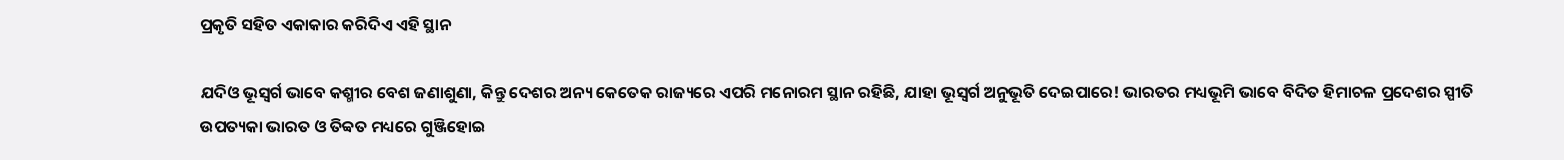ପ୍ରକୃତି ସହିତ ଏକାକାର କରିଦିଏ ଏହି ସ୍ଥାନ

ଯଦିଓ ଭୂସ୍ବର୍ଗ ଭାବେ କଶ୍ମୀର ବେଶ ଜଣାଶୁଣା, କିନ୍ତୁ ଦେଶର ଅନ୍ୟ କେତେକ ରାଜ୍ୟରେ ଏପରି ମନୋରମ ସ୍ଥାନ ରହିଛି, ଯାହା ଭୂସ୍ବର୍ଗ ଅନୁଭୂତି ଦେଇପାରେ! ଭାରତର ମଧ୍ୟଭୂମି ଭାବେ ବିଦିତ ହିମାଚଳ ପ୍ରଦେଶର ସ୍ପୀତି ଉପତ୍ୟକା ଭାରତ ଓ ତିବ୍ବତ ମଧ୍ୟରେ ଗୁଞ୍ଜିହୋଇ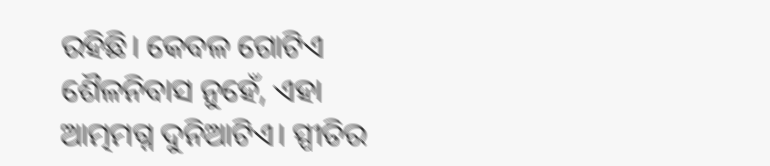ରହିଛି। କେବଳ ଗୋଟିଏ ଶୈଳନିବାସ ନୁହେଁ, ଏହା ଆତ୍ମମଗ୍ନ ଦୁନିଆଟିଏ। ସ୍ପୀତିର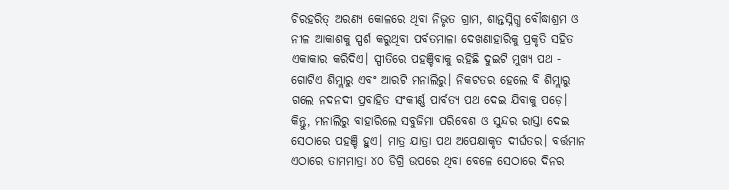ଚିରହରିତ୍ ଅରଣ୍ୟ କୋଳରେ ଥିବା ନିଭୃତ ଗ୍ରାମ, ଶାନ୍ତସ୍ନିଗ୍ଧ ବୌଦ୍ଧାଶ୍ରମ ଓ ନୀଳ ଆକାଶକୁ ସ୍ପର୍ଶ କରୁଥିବା ପର୍ବତମାଳା ଦେଖଣାହାରିକୁ ପ୍ରକୃତି ସହିତ ଏକାକାର କରିଦିଏ। ସ୍ପୀତିରେ ପହଞ୍ଚିବାକୁ ରହିଛି ଦୁଇଟି ମୁଖ୍ୟ ପଥ - ଗୋଟିଏ ଶିମ୍ଲାରୁ ଏବଂ ଆରଟି ମନାଲିରୁ। ନିକଟତର ହେଲେ ବି ଶିମ୍ଲାରୁ ଗଲେ ନଦନଦୀ ପ୍ରବାହିତ ସଂକୀର୍ଣ୍ଣ ପାର୍ବତ୍ୟ ପଥ ଦେଇ ଯିବାକୁ ପଡ଼େ। କିନ୍ତୁ, ମନାଲିରୁ ବାହାରିଲେ ସବୁଜିମା ପରିବେଶ ଓ ସୁନ୍ଦର ରାସ୍ତା ଦେଇ ସେଠାରେ ପହଞ୍ଚି ହୁଏ। ମାତ୍ର ଯାତ୍ରା ପଥ ଅପେକ୍ଷାକୃତ ଦୀର୍ଘତର। ବର୍ତ୍ତମାନ ଏଠାରେ ତାମମାତ୍ରା ୪୦ ଡିଗ୍ରି ଉପରେ ଥିବା ବେଳେ ସେଠାରେ ଦିନର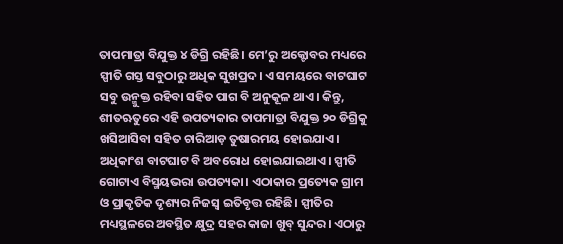ତାପମାତ୍ରା ବିଯୁକ୍ତ ୪ ଡିଗ୍ରି ରହିଛି। ମେ’ରୁ ଅକ୍ଟୋବର ମଧ୍ୟରେ ସ୍ପୀତି ଗସ୍ତ ସବୁଠାରୁ ଅଧିକ ସୁଖପ୍ରଦ। ଏ ସମୟରେ ବାଟଘାଟ ସବୁ ଉନ୍ମୁକ୍ତ ରହିବା ସହିତ ପାଗ ବି ଅନୁକୂଳ ଥାଏ। କିନ୍ତୁ, ଶୀତଋତୁରେ ଏହି ଉପତ୍ୟକାର ତାପମାତ୍ରା ବିଯୁକ୍ତ ୨୦ ଡିଗ୍ରିକୁ ଖସିଆସିବା ସହିତ ଚାରିଆଡ଼ ତୁଷାରମୟ ହୋଇଯାଏ। ଅଧିକାଂଶ ବାଟଘାଟ ବି ଅବରୋଧ ହୋଇଯାଇଥାଏ। ସ୍ପୀତି ଗୋଟାଏ ବିସ୍ମୟଭରା ଉପତ୍ୟକା। ଏଠାକାର ପ୍ରତ୍ୟେକ ଗ୍ରାମ ଓ ପ୍ରାକୃତିକ ଦୃଶ୍ୟର ନିଜସ୍ବ ଇତିବୃତ୍ତ ରହିଛି। ସ୍ପୀତିର ମଧ୍ୟସ୍ଥଳରେ ଅବସ୍ଥିତ କ୍ଷୁଦ୍ର ସହର କାଜା ଖୁବ୍ ସୁନ୍ଦର। ଏଠାରୁ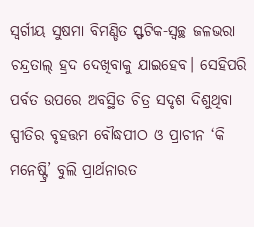ସ୍ବର୍ଗୀୟ ସୁଷମା ବିମଣ୍ଡିତ ସ୍ଫଟିକ-ସ୍ବଚ୍ଛ ଜଳଭରା ଚନ୍ଦ୍ରତାଲ୍ ହ୍ରଦ ଦେଖିବାକୁ ଯାଇହେବ। ସେହିପରି ପର୍ବତ ଉପରେ ଅବସ୍ଥିତ ଚିତ୍ର ସଦୃଶ ଦିଶୁଥିବା ସ୍ପୀତିର ବୃହତ୍ତମ ବୌଦ୍ଧପୀଠ ଓ ପ୍ରାଚୀନ ‘କି ମନେଷ୍ଟ୍ରି’ ବୁଲି ପ୍ରାର୍ଥନାରତ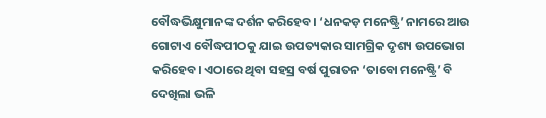ବୌଦ୍ଧଭିକ୍ଷୁମାନଙ୍କ ଦର୍ଶନ କରିହେବ। ‘ଧନକଡ଼ ମନେଷ୍ଟ୍ରି’ ନାମରେ ଆଉ ଗୋଟାଏ ବୌଦ୍ଧପୀଠକୁ ଯାଇ ଉପତ୍ୟକାର ସାମଗ୍ରିକ ଦୃଶ୍ୟ ଉପଭୋଗ କରିହେବ। ଏଠାରେ ଥିବା ସହସ୍ର ବର୍ଷ ପୁରାତନ ‘ତାବୋ ମନେଷ୍ଟ୍ରି’ ବି ଦେଖିଲା ଭଳି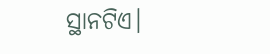ସ୍ଥାନଟିଏ।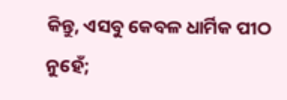କିନ୍ତୁ, ଏସବୁ କେବଳ ଧାର୍ମିକ ପୀଠ ନୁହେଁ;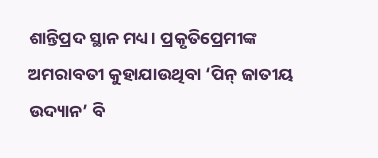ଶାନ୍ତିପ୍ରଦ ସ୍ଥାନ ମଧ୍ୟ। ପ୍ରକୃତିପ୍ରେମୀଙ୍କ ଅମରାବତୀ କୁହାଯାଉଥିବା ‘ପିନ୍ ଜାତୀୟ ଉଦ୍ୟାନ’ ବି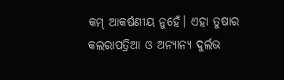କମ୍ ଆକର୍ଷଣୀୟ ନୁହେଁ। ଏହା ତୁଷାର କଲରାପତ୍ରିଆ ଓ ଅନ୍ୟାନ୍ୟ ଦୁର୍ଲଭ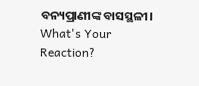ବନ୍ୟପ୍ରାଣୀଙ୍କ ବାସସ୍ଥଳୀ।
What's Your Reaction?